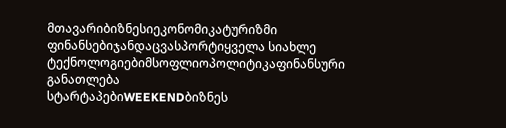მთავარიბიზნესიეკონომიკატურიზმი
ფინანსებიჯანდაცვასპორტიყველა სიახლე
ტექნოლოგიებიმსოფლიოპოლიტიკაფინანსური განათლება
სტარტაპებიWEEKENDბიზნეს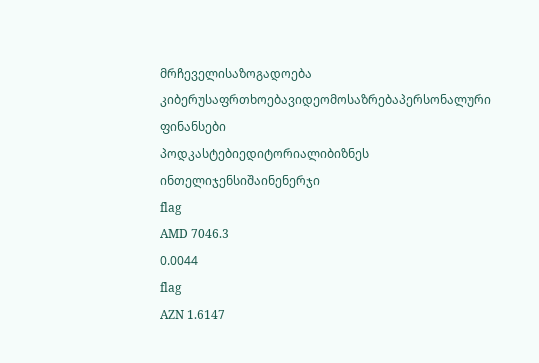მრჩეველისაზოგადოება
კიბერუსაფრთხოებავიდეომოსაზრებაპერსონალური ფინანსები
პოდკასტებიედიტორიალიბიზნეს ინთელიჯენსიშაინენერჯი
flag
AMD 7046.3
0.0044
flag
AZN 1.6147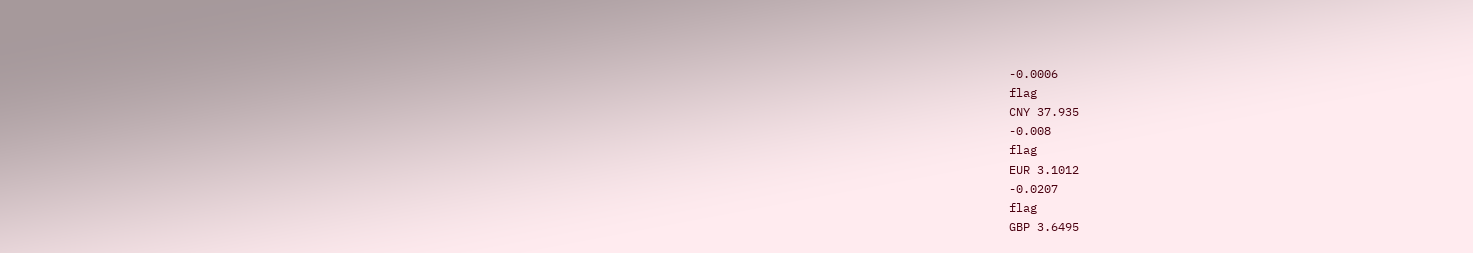-0.0006
flag
CNY 37.935
-0.008
flag
EUR 3.1012
-0.0207
flag
GBP 3.6495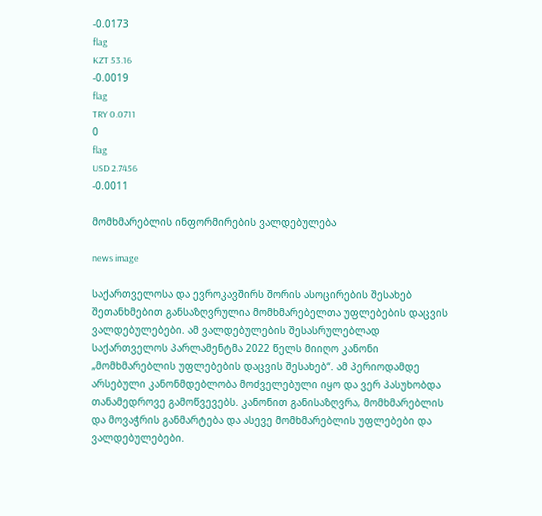-0.0173
flag
KZT 53.16
-0.0019
flag
TRY 0.0711
0
flag
USD 2.7456
-0.0011

მომხმარებლის ინფორმირების ვალდებულება

news image

საქართველოსა და ევროკავშირს შორის ასოცირების შესახებ შეთანხმებით განსაზღვრულია მომხმარებელთა უფლებების დაცვის ვალდებულებები. ამ ვალდებულების შესასრულებლად საქართველოს პარლამენტმა 2022 წელს მიიღო კანონი „მომხმარებლის უფლებების დაცვის შესახებ“. ამ პერიოდამდე არსებული კანონმდებლობა მოძველებული იყო და ვერ პასუხობდა თანამედროვე გამოწვევებს. კანონით განისაზღვრა, მომხმარებლის და მოვაჭრის განმარტება და ასევე მომხმარებლის უფლებები და ვალდებულებები.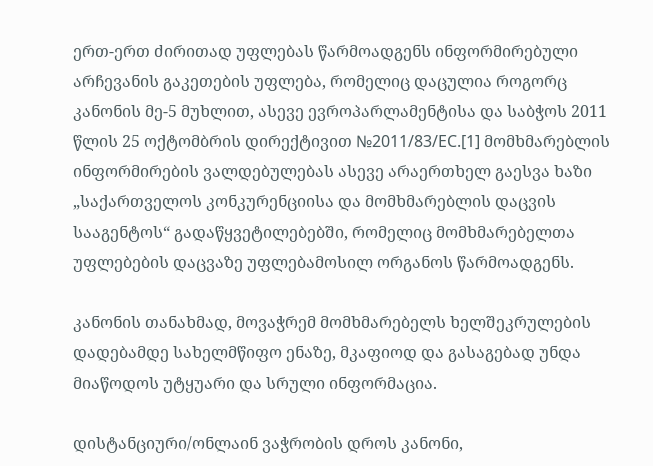ერთ-ერთ ძირითად უფლებას წარმოადგენს ინფორმირებული არჩევანის გაკეთების უფლება, რომელიც დაცულია როგორც კანონის მე-5 მუხლით, ასევე ევროპარლამენტისა და საბჭოს 2011 წლის 25 ოქტომბრის დირექტივით №2011/83/EC.[1] მომხმარებლის ინფორმირების ვალდებულებას ასევე არაერთხელ გაესვა ხაზი „საქართველოს კონკურენციისა და მომხმარებლის დაცვის სააგენტოს“ გადაწყვეტილებებში, რომელიც მომხმარებელთა უფლებების დაცვაზე უფლებამოსილ ორგანოს წარმოადგენს.

კანონის თანახმად, მოვაჭრემ მომხმარებელს ხელშეკრულების დადებამდე სახელმწიფო ენაზე, მკაფიოდ და გასაგებად უნდა მიაწოდოს უტყუარი და სრული ინფორმაცია.

დისტანციური/ონლაინ ვაჭრობის დროს კანონი,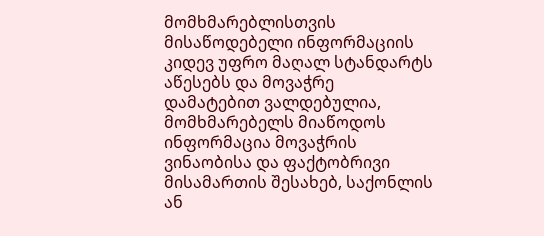მომხმარებლისთვის მისაწოდებელი ინფორმაციის კიდევ უფრო მაღალ სტანდარტს აწესებს და მოვაჭრე დამატებით ვალდებულია, მომხმარებელს მიაწოდოს ინფორმაცია მოვაჭრის ვინაობისა და ფაქტობრივი მისამართის შესახებ, საქონლის ან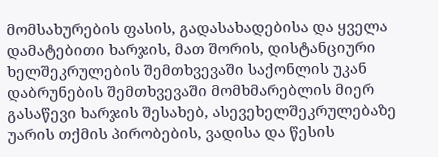მომსახურების ფასის, გადასახადებისა და ყველა დამატებითი ხარჯის, მათ შორის, დისტანციური ხელშეკრულების შემთხვევაში საქონლის უკან დაბრუნების შემთხვევაში მომხმარებლის მიერ გასაწევი ხარჯის შესახებ, ასევეხელშეკრულებაზე უარის თქმის პირობების, ვადისა და წესის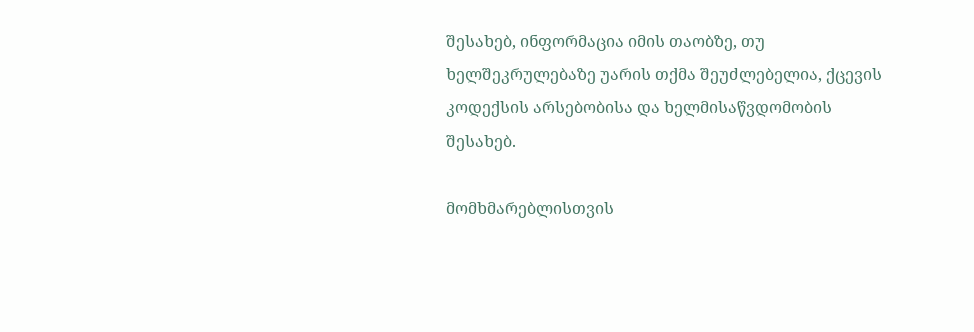შესახებ, ინფორმაცია იმის თაობზე, თუ ხელშეკრულებაზე უარის თქმა შეუძლებელია, ქცევის კოდექსის არსებობისა და ხელმისაწვდომობის შესახებ.

მომხმარებლისთვის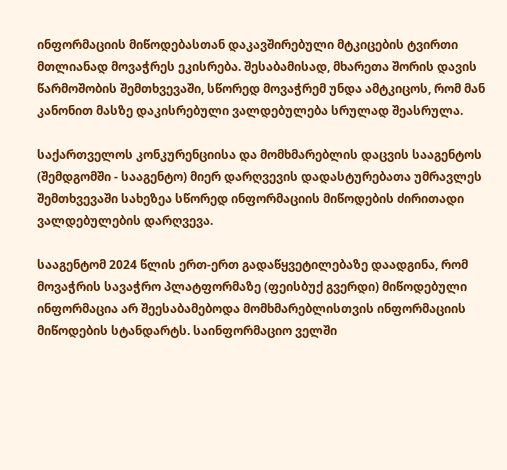ინფორმაციის მიწოდებასთან დაკავშირებული მტკიცების ტვირთი მთლიანად მოვაჭრეს ეკისრება. შესაბამისად, მხარეთა შორის დავის წარმოშობის შემთხვევაში, სწორედ მოვაჭრემ უნდა ამტკიცოს, რომ მან კანონით მასზე დაკისრებული ვალდებულება სრულად შეასრულა.

საქართველოს კონკურენციისა და მომხმარებლის დაცვის სააგენტოს (შემდგომში - სააგენტო) მიერ დარღვევის დადასტურებათა უმრავლეს შემთხვევაში სახეზეა სწორედ ინფორმაციის მიწოდების ძირითადი ვალდებულების დარღვევა.

სააგენტომ 2024 წლის ერთ-ერთ გადაწყვეტილებაზე დაადგინა, რომ მოვაჭრის სავაჭრო პლატფორმაზე (ფეისბუქ გვერდი) მიწოდებული ინფორმაცია არ შეესაბამებოდა მომხმარებლისთვის ინფორმაციის მიწოდების სტანდარტს. საინფორმაციო ველში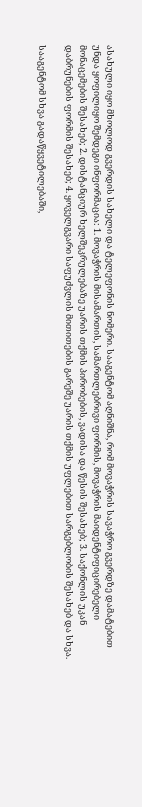ასახული იყო მხოლოდ გვერდის სახელი და ტელეფონის ნომერი. სააგენტომ აღნიშნა, რომ მოვაჭრის სავაჭრო გვერდზე დამატებით უნდა ყოფილიყო შემდეგი ინფორმაცია: 1. მოვაჭრის მისამართის, სამართლებრივი ფორმის, მოვაჭრის მაიდენტიფიცირებელი მონაცემების შესახებ; 2. დისტანციურ ხელშეკრულებაზე უარის თქმის პირობების, ვადისა და წესის შესახებ; 3. საქონლის უკან დაბრუნების ფორმის შესახებ; 4. ყოველგვარი საფუძვლის მითითების გარეშე უარის თქმის უფლებით სარგებლობის შესახებ და სხვა.

სააგენტომ სხვა გადაწყვეტილებაში,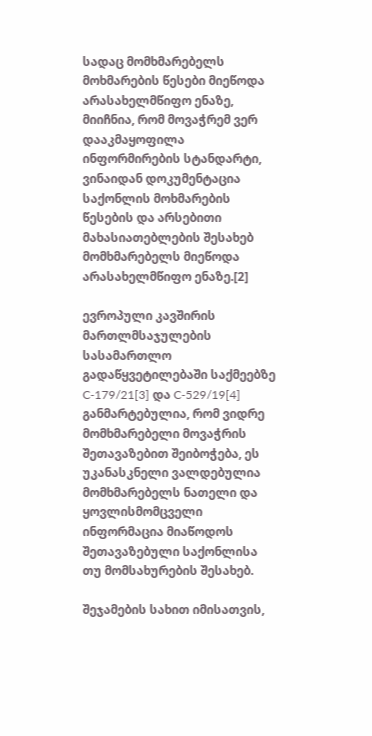სადაც მომხმარებელს მოხმარების წესები მიეწოდა არასახელმწიფო ენაზე, მიიჩნია, რომ მოვაჭრემ ვერ დააკმაყოფილა ინფორმირების სტანდარტი, ვინაიდან დოკუმენტაცია საქონლის მოხმარების წესების და არსებითი მახასიათებლების შესახებ მომხმარებელს მიეწოდა არასახელმწიფო ენაზე.[2]

ევროპული კავშირის მართლმსაჯულების სასამართლო გადაწყვეტილებაში საქმეებზე C‑179/21[3] და C‑529/19[4] განმარტებულია, რომ ვიდრე მომხმარებელი მოვაჭრის შეთავაზებით შეიბოჭება, ეს უკანასკნელი ვალდებულია მომხმარებელს ნათელი და ყოვლისმომცველი ინფორმაცია მიაწოდოს შეთავაზებული საქონლისა თუ მომსახურების შესახებ.

შეჯამების სახით იმისათვის,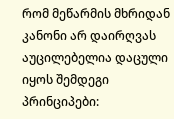რომ მეწარმის მხრიდან კანონი არ დაირღვას აუცილებელია დაცული იყოს შემდეგი პრინციპები: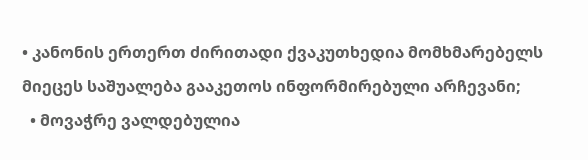• კანონის ერთერთ ძირითადი ქვაკუთხედია მომხმარებელს მიეცეს საშუალება გააკეთოს ინფორმირებული არჩევანი;
  • მოვაჭრე ვალდებულია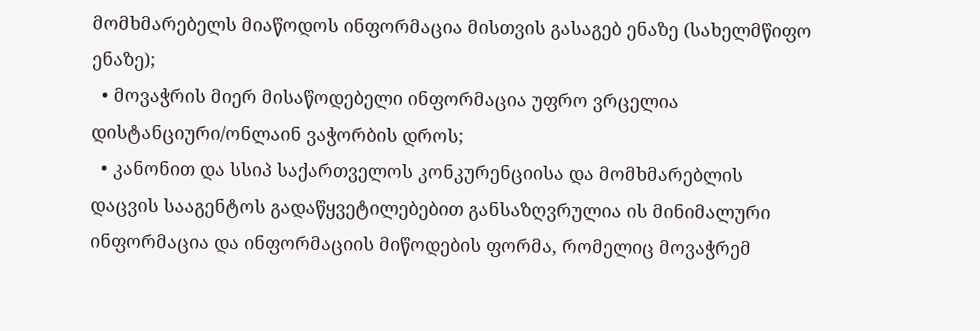მომხმარებელს მიაწოდოს ინფორმაცია მისთვის გასაგებ ენაზე (სახელმწიფო ენაზე);
  • მოვაჭრის მიერ მისაწოდებელი ინფორმაცია უფრო ვრცელია დისტანციური/ონლაინ ვაჭორბის დროს;
  • კანონით და სსიპ საქართველოს კონკურენციისა და მომხმარებლის დაცვის სააგენტოს გადაწყვეტილებებით განსაზღვრულია ის მინიმალური ინფორმაცია და ინფორმაციის მიწოდების ფორმა, რომელიც მოვაჭრემ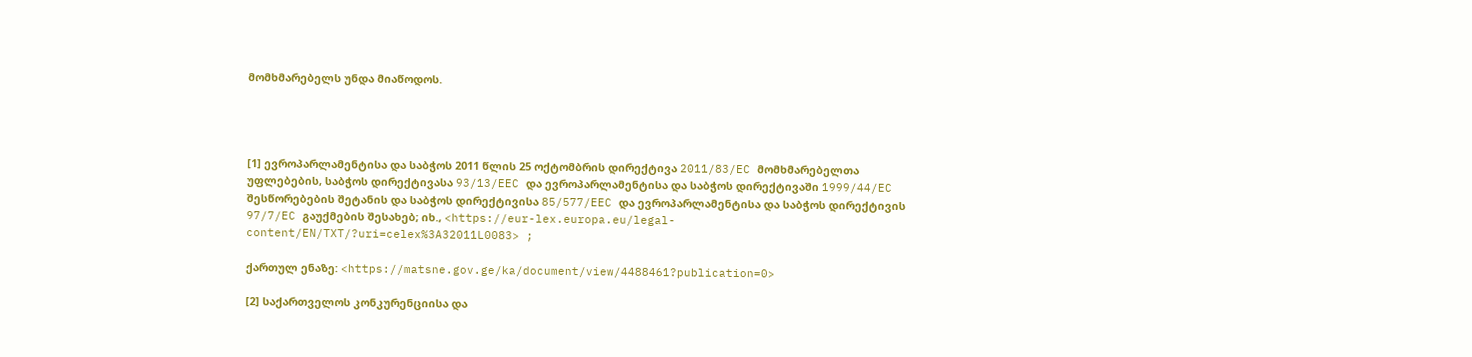მომხმარებელს უნდა მიაწოდოს.




[1] ევროპარლამენტისა და საბჭოს 2011 წლის 25 ოქტომბრის დირექტივა 2011/83/EC მომხმარებელთა უფლებების, საბჭოს დირექტივასა 93/13/EEC და ევროპარლამენტისა და საბჭოს დირექტივაში 1999/44/EC შესწორებების შეტანის და საბჭოს დირექტივისა 85/577/EEC და ევროპარლამენტისა და საბჭოს დირექტივის 97/7/EC გაუქმების შესახებ; იხ., <https://eur-lex.europa.eu/legal-content/EN/TXT/?uri=celex%3A32011L0083> ;

ქართულ ენაზე: <https://matsne.gov.ge/ka/document/view/4488461?publication=0>

[2] საქართველოს კონკურენციისა და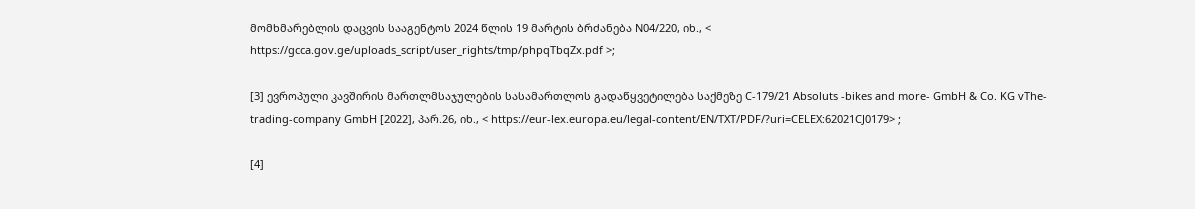მომხმარებლის დაცვის სააგენტოს 2024 წლის 19 მარტის ბრძანება N04/220, იხ., < https://gcca.gov.ge/uploads_script/user_rights/tmp/phpqTbqZx.pdf >;

[3] ევროპული კავშირის მართლმსაჯულების სასამართლოს გადაწყვეტილება საქმეზე C-179/21 Absoluts -bikes and more- GmbH & Co. KG vThe-trading-company GmbH [2022], პარ.26, იხ., < https://eur-lex.europa.eu/legal-content/EN/TXT/PDF/?uri=CELEX:62021CJ0179> ;

[4]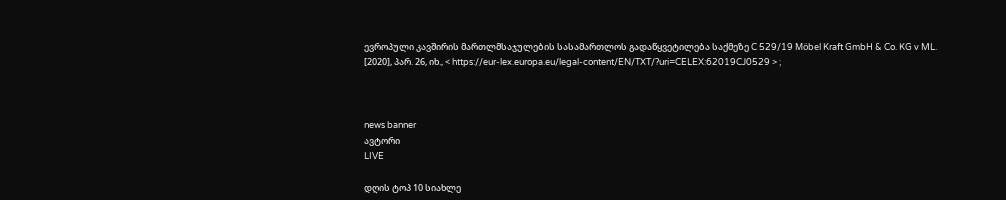ევროპული კავშირის მართლმსაჯულების სასამართლოს გადაწყვეტილება საქმეზე C 529/19 Möbel Kraft GmbH & Co. KG v ML. [2020], პარ. 26, იხ., < https://eur-lex.europa.eu/legal-content/EN/TXT/?uri=CELEX:62019CJ0529 > ;



news banner
ავტორი
LIVE

დღის ტოპ 10 სიახლე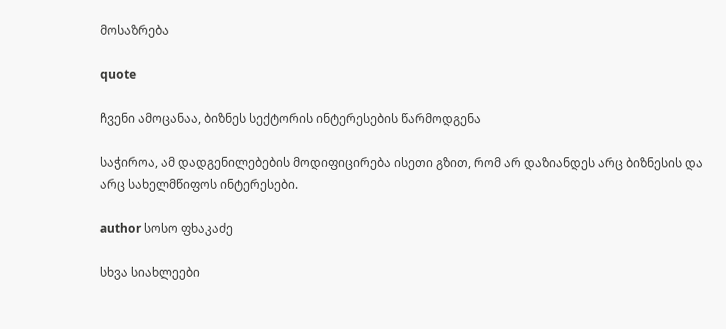მოსაზრება

quote

ჩვენი ამოცანაა, ბიზნეს სექტორის ინტერესების წარმოდგენა

საჭიროა, ამ დადგენილებების მოდიფიცირება ისეთი გზით, რომ არ დაზიანდეს არც ბიზნესის და არც სახელმწიფოს ინტერესები.

author სოსო ფხაკაძე

სხვა სიახლეები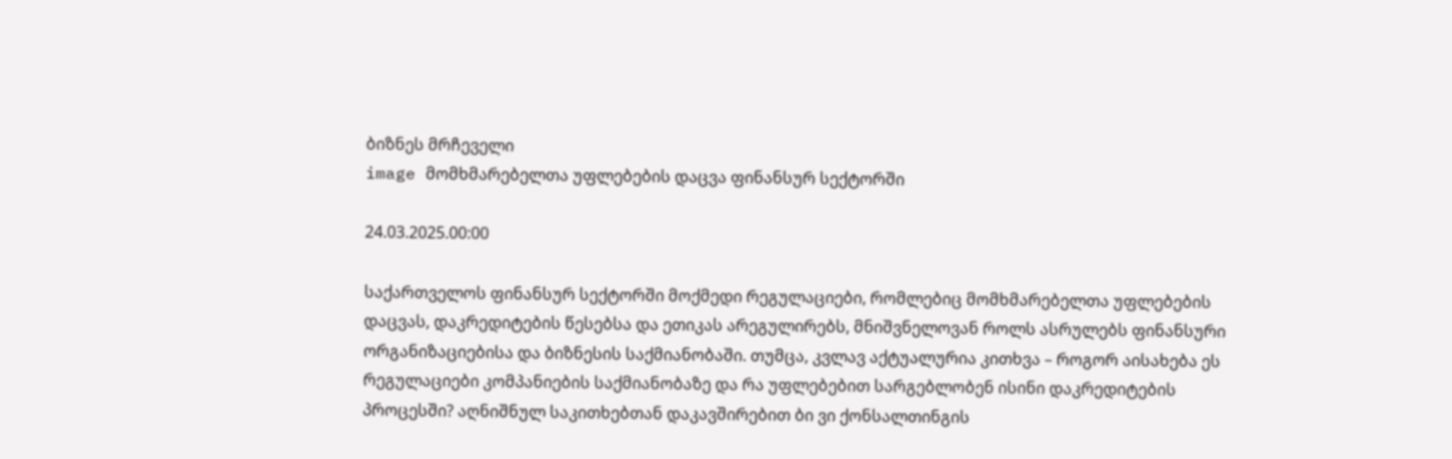ბიზნეს მრჩეველი
image მომხმარებელთა უფლებების დაცვა ფინანსურ სექტორში

24.03.2025.00:00

საქართველოს ფინანსურ სექტორში მოქმედი რეგულაციები, რომლებიც მომხმარებელთა უფლებების დაცვას, დაკრედიტების წესებსა და ეთიკას არეგულირებს, მნიშვნელოვან როლს ასრულებს ფინანსური ორგანიზაციებისა და ბიზნესის საქმიანობაში. თუმცა, კვლავ აქტუალურია კითხვა – როგორ აისახება ეს რეგულაციები კომპანიების საქმიანობაზე და რა უფლებებით სარგებლობენ ისინი დაკრედიტების პროცესში? აღნიშნულ საკითხებთან დაკავშირებით ბი ვი ქონსალთინგის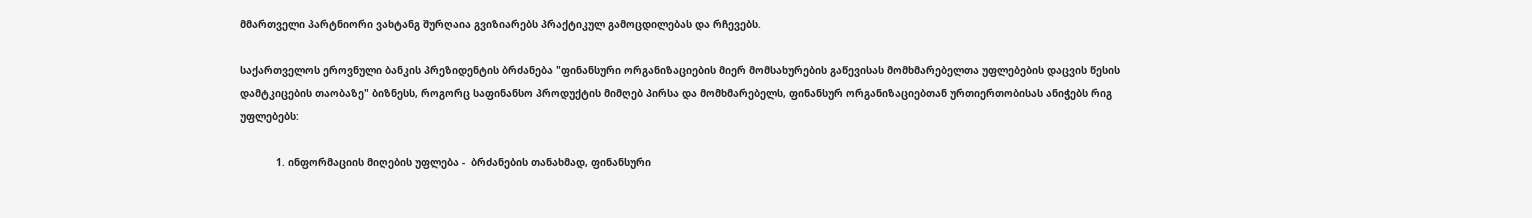მმართველი პარტნიორი ვახტანგ შურღაია გვიზიარებს პრაქტიკულ გამოცდილებას და რჩევებს.

საქართველოს ეროვნული ბანკის პრეზიდენტის ბრძანება "ფინანსური ორგანიზაციების მიერ მომსახურების გაწევისას მომხმარებელთა უფლებების დაცვის წესის დამტკიცების თაობაზე" ბიზნესს, როგორც საფინანსო პროდუქტის მიმღებ პირსა და მომხმარებელს, ფინანსურ ორგანიზაციებთან ურთიერთობისას ანიჭებს რიგ უფლებებს:

            1. ინფორმაციის მიღების უფლება -  ბრძანების თანახმად, ფინანსური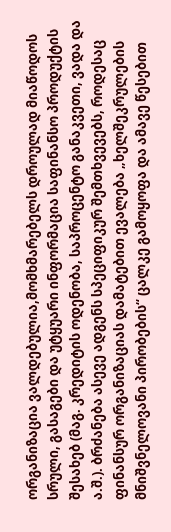ორგანიზაცია ვალდებულია,მომხმარებელს დროულად მიაწოდოს სრული, გასაგები და უტყუარი ინფორმაცია საფინანსო პროდუქტის შესახებ (მაგ. კრედიტის ოდენობა, საპროცენტო განაკვეთი, ვადა და ა.შ.). ბრძანება ასევე ადგენს სპეციფიკურ შემთხვევებს, როდესაც  ფინანსურ ორგანიზაციას დამატებით ევალება „ხელშეკრულების მნიშვნელოვანი პირობების“ ცალკე გამოყოფა და ამავე წესებით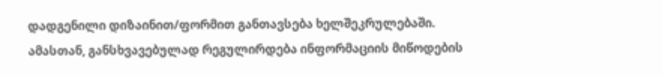დადგენილი დიზაინით/ფორმით განთავსება ხელშეკრულებაში. ამასთან, განსხვავებულად რეგულირდება ინფორმაციის მიწოდების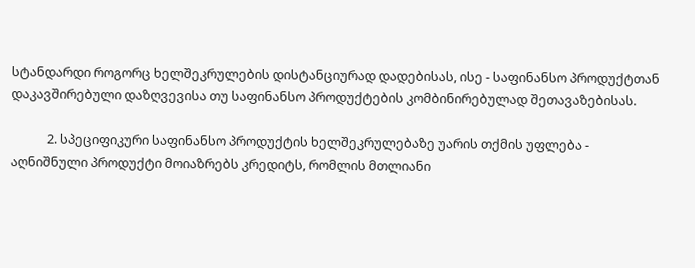სტანდარდი როგორც ხელშეკრულების დისტანციურად დადებისას, ისე - საფინანსო პროდუქტთან დაკავშირებული დაზღვევისა თუ საფინანსო პროდუქტების კომბინირებულად შეთავაზებისას.

            2. სპეციფიკური საფინანსო პროდუქტის ხელშეკრულებაზე უარის თქმის უფლება - აღნიშნული პროდუქტი მოიაზრებს კრედიტს, რომლის მთლიანი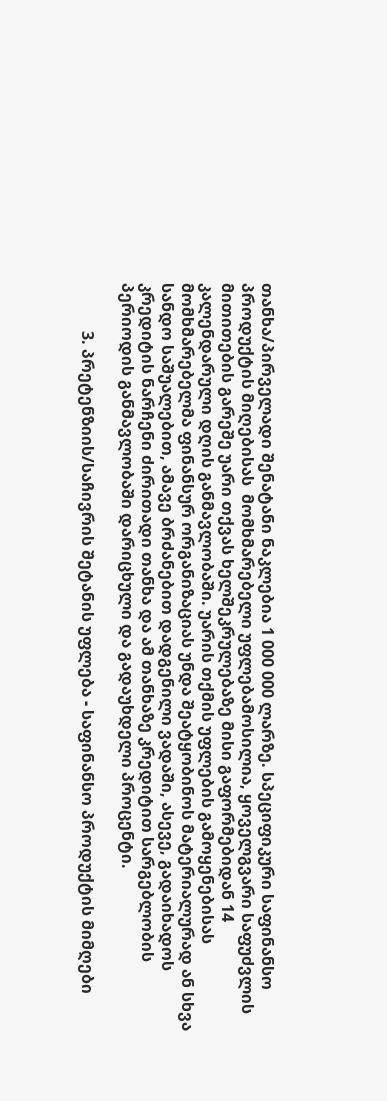თანხა/პირველადი შენატანი ნაკლებია 1 000 000 ლარზე. სპეციფიკური საფინანსო პროდუქტის მიღებისას  მომხმარებელი უფლებამოსილია, ყოველგვარი საფუძვლის მითითების გარეშე უარი თქვას ხელშეკრულებაზე მისი გაფორმებიდან 14 კალენდარული დღის განმავლობაში. უარის თქმის უფლების გამოყენებისას მომხმარებელმა ფინანსურ ორგანიზაციას უნდა შეატყობინოს მატერიალურად ან სხვა სანდო საშუალებით, ამავე ბრძანებით დადგენილი ვადაში, ასევე, გადაიხადოს კრედიტის ნარჩენი ძირითადი თანხა და ამ თანხაზე კრედიტით სარგებლობის პერიოდის განმავლობაში დარიცხული და გადაუხდელი პროცენტი.

            3. პრეტენზიის/საჩივრის შეტანის უფლება - საფინანსო პროდუქტის მიმღები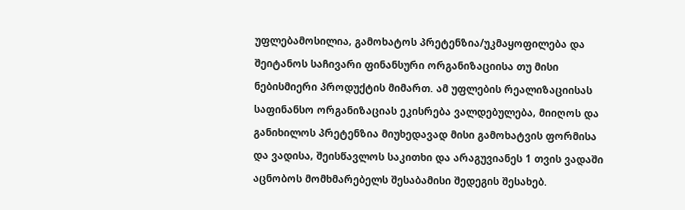უფლებამოსილია, გამოხატოს პრეტენზია/უკმაყოფილება და შეიტანოს საჩივარი ფინანსური ორგანიზაციისა თუ მისი ნებისმიერი პროდუქტის მიმართ. ამ უფლების რეალიზაციისას საფინანსო ორგანიზაციას ეკისრება ვალდებულება, მიიღოს და განიხილოს პრეტენზია მიუხედავად მისი გამოხატვის ფორმისა და ვადისა, შეისწავლოს საკითხი და არაგუვიანეს 1 თვის ვადაში აცნობოს მომხმარებელს შესაბამისი შედეგის შესახებ.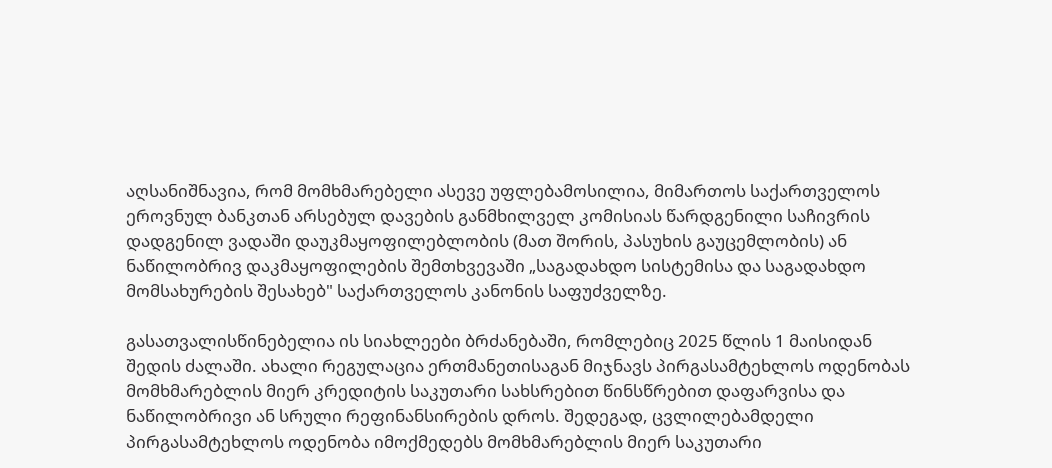აღსანიშნავია, რომ მომხმარებელი ასევე უფლებამოსილია, მიმართოს საქართველოს ეროვნულ ბანკთან არსებულ დავების განმხილველ კომისიას წარდგენილი საჩივრის დადგენილ ვადაში დაუკმაყოფილებლობის (მათ შორის, პასუხის გაუცემლობის) ან ნაწილობრივ დაკმაყოფილების შემთხვევაში „საგადახდო სისტემისა და საგადახდო მომსახურების შესახებ" საქართველოს კანონის საფუძველზე.

გასათვალისწინებელია ის სიახლეები ბრძანებაში, რომლებიც 2025 წლის 1 მაისიდან შედის ძალაში. ახალი რეგულაცია ერთმანეთისაგან მიჯნავს პირგასამტეხლოს ოდენობას მომხმარებლის მიერ კრედიტის საკუთარი სახსრებით წინსწრებით დაფარვისა და ნაწილობრივი ან სრული რეფინანსირების დროს. შედეგად, ცვლილებამდელი პირგასამტეხლოს ოდენობა იმოქმედებს მომხმარებლის მიერ საკუთარი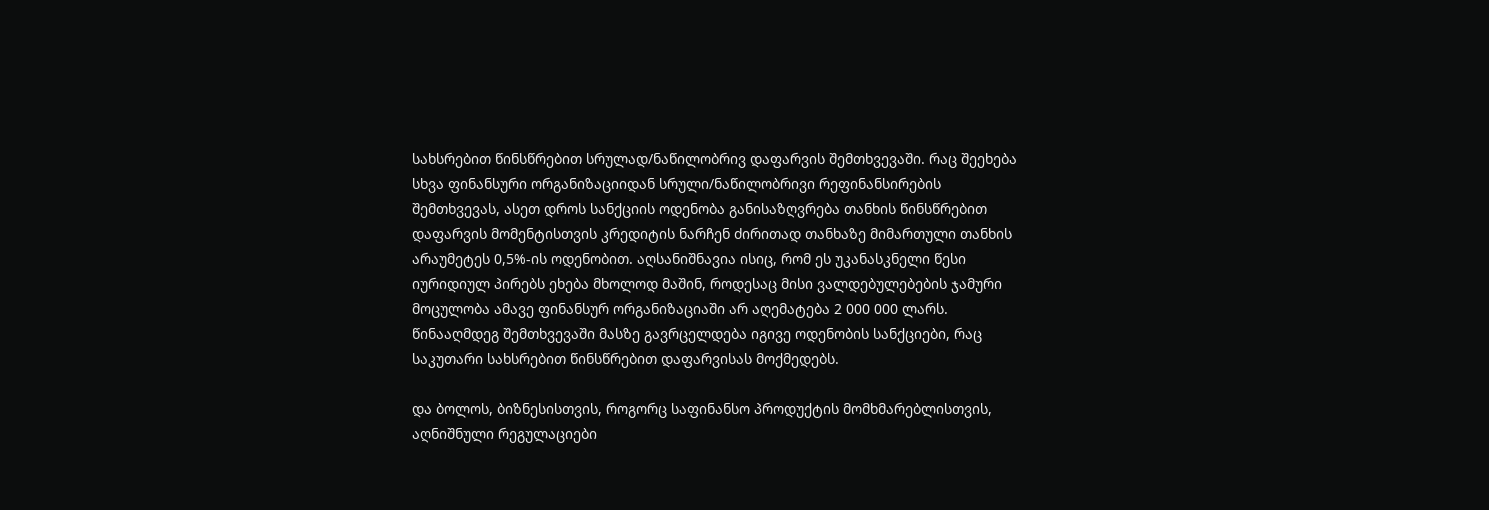სახსრებით წინსწრებით სრულად/ნაწილობრივ დაფარვის შემთხვევაში. რაც შეეხება სხვა ფინანსური ორგანიზაციიდან სრული/ნაწილობრივი რეფინანსირების შემთხვევას, ასეთ დროს სანქციის ოდენობა განისაზღვრება თანხის წინსწრებით დაფარვის მომენტისთვის კრედიტის ნარჩენ ძირითად თანხაზე მიმართული თანხის არაუმეტეს 0,5%-ის ოდენობით. აღსანიშნავია ისიც, რომ ეს უკანასკნელი წესი იურიდიულ პირებს ეხება მხოლოდ მაშინ, როდესაც მისი ვალდებულებების ჯამური მოცულობა ამავე ფინანსურ ორგანიზაციაში არ აღემატება 2 000 000 ლარს. წინააღმდეგ შემთხვევაში მასზე გავრცელდება იგივე ოდენობის სანქციები, რაც საკუთარი სახსრებით წინსწრებით დაფარვისას მოქმედებს.

და ბოლოს, ბიზნესისთვის, როგორც საფინანსო პროდუქტის მომხმარებლისთვის, აღნიშნული რეგულაციები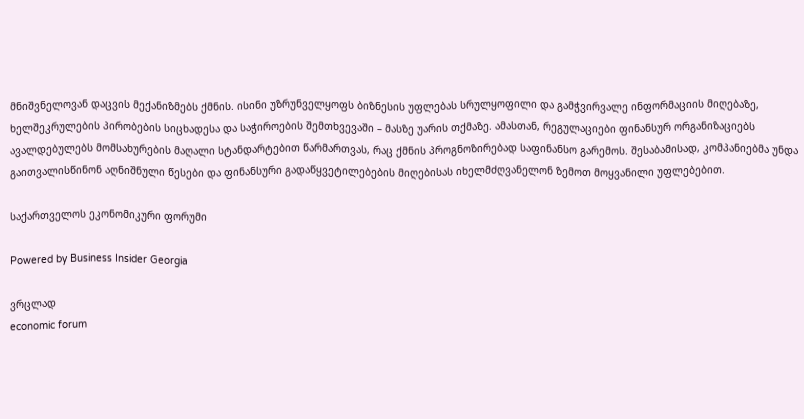მნიშვნელოვან დაცვის მექანიზმებს ქმნის. ისინი უზრუნველყოფს ბიზნესის უფლებას სრულყოფილი და გამჭვირვალე ინფორმაციის მიღებაზე, ხელშეკრულების პირობების სიცხადესა და საჭიროების შემთხვევაში – მასზე უარის თქმაზე. ამასთან, რეგულაციები ფინანსურ ორგანიზაციებს ავალდებულებს მომსახურების მაღალი სტანდარტებით წარმართვას, რაც ქმნის პროგნოზირებად საფინანსო გარემოს. შესაბამისად, კომპანიებმა უნდა გაითვალისწინონ აღნიშნული წესები და ფინანსური გადაწყვეტილებების მიღებისას იხელმძღვანელონ ზემოთ მოყვანილი უფლებებით.

საქართველოს ეკონომიკური ფორუმი

Powered by Business Insider Georgia

ვრცლად
economic forum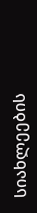სიახლეების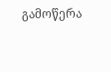გამოწერა